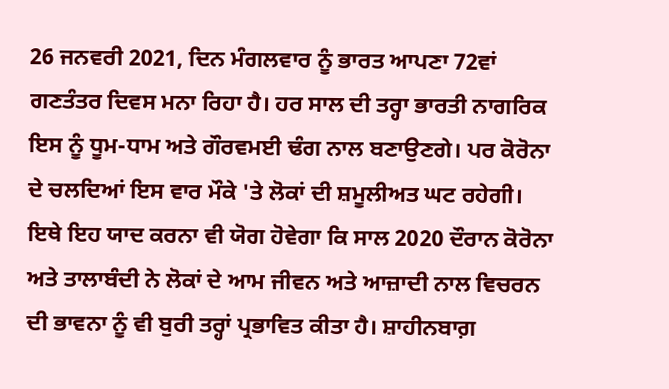26 ਜਨਵਰੀ 2021, ਦਿਨ ਮੰਗਲਵਾਰ ਨੂੰ ਭਾਰਤ ਆਪਣਾ 72ਵਾਂ ਗਣਤੰਤਰ ਦਿਵਸ ਮਨਾ ਰਿਹਾ ਹੈ। ਹਰ ਸਾਲ ਦੀ ਤਰ੍ਹਾ ਭਾਰਤੀ ਨਾਗਰਿਕ ਇਸ ਨੂੰ ਧੂਮ-ਧਾਮ ਅਤੇ ਗੌਰਵਮਈ ਢੰਗ ਨਾਲ ਬਣਾਉਣਗੇ। ਪਰ ਕੋਰੋਨਾ ਦੇ ਚਲਦਿਆਂ ਇਸ ਵਾਰ ਮੌਕੇ 'ਤੇ ਲੋਕਾਂ ਦੀ ਸ਼ਮੂਲੀਅਤ ਘਟ ਰਹੇਗੀ। ਇਥੇ ਇਹ ਯਾਦ ਕਰਨਾ ਵੀ ਯੋਗ ਹੋਵੇਗਾ ਕਿ ਸਾਲ 2020 ਦੌਰਾਨ ਕੋਰੋਨਾ ਅਤੇ ਤਾਲਾਬੰਦੀ ਨੇ ਲੋਕਾਂ ਦੇ ਆਮ ਜੀਵਨ ਅਤੇ ਆਜ਼ਾਦੀ ਨਾਲ ਵਿਚਰਨ ਦੀ ਭਾਵਨਾ ਨੂੰ ਵੀ ਬੁਰੀ ਤਰ੍ਹਾਂ ਪ੍ਰਭਾਵਿਤ ਕੀਤਾ ਹੈ। ਸ਼ਾਹੀਨਬਾਗ਼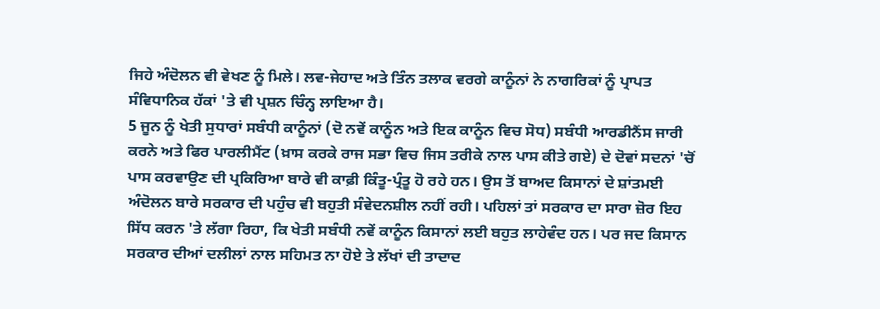ਜਿਹੇ ਅੰਦੋਲਨ ਵੀ ਵੇਖਣ ਨੂੰ ਮਿਲੇ। ਲਵ-ਜੇਹਾਦ ਅਤੇ ਤਿੰਨ ਤਲਾਕ ਵਰਗੇ ਕਾਨੂੰਨਾਂ ਨੇ ਨਾਗਰਿਕਾਂ ਨੂੰ ਪ੍ਰਾਪਤ ਸੰਵਿਧਾਨਿਕ ਹੱਕਾਂ 'ਤੇ ਵੀ ਪ੍ਰਸ਼ਨ ਚਿੰਨ੍ਹ ਲਾਇਆ ਹੈ।
5 ਜੂਨ ਨੂੰ ਖੇਤੀ ਸੁਧਾਰਾਂ ਸਬੰਧੀ ਕਾਨੂੰਨਾਂ (ਦੋ ਨਵੇਂ ਕਾਨੂੰਨ ਅਤੇ ਇਕ ਕਾਨੂੰਨ ਵਿਚ ਸੋਧ) ਸਬੰਧੀ ਆਰਡੀਨੈਂਸ ਜਾਰੀ ਕਰਨੇ ਅਤੇ ਫਿਰ ਪਾਰਲੀਮੈਂਟ (ਖ਼ਾਸ ਕਰਕੇ ਰਾਜ ਸਭਾ ਵਿਚ ਜਿਸ ਤਰੀਕੇ ਨਾਲ ਪਾਸ ਕੀਤੇ ਗਏ) ਦੇ ਦੋਵਾਂ ਸਦਨਾਂ 'ਚੋਂ ਪਾਸ ਕਰਵਾਉਣ ਦੀ ਪ੍ਰਕਿਰਿਆ ਬਾਰੇ ਵੀ ਕਾਫ਼ੀ ਕਿੰਤੂ-ਪ੍ਰੰਤੂ ਹੋ ਰਹੇ ਹਨ। ਉਸ ਤੋਂ ਬਾਅਦ ਕਿਸਾਨਾਂ ਦੇ ਸ਼ਾਂਤਮਈ ਅੰਦੋਲਨ ਬਾਰੇ ਸਰਕਾਰ ਦੀ ਪਹੁੰਚ ਵੀ ਬਹੁਤੀ ਸੰਵੇਦਨਸ਼ੀਲ ਨਹੀਂ ਰਹੀ। ਪਹਿਲਾਂ ਤਾਂ ਸਰਕਾਰ ਦਾ ਸਾਰਾ ਜ਼ੋਰ ਇਹ ਸਿੱਧ ਕਰਨ 'ਤੇ ਲੱਗਾ ਰਿਹਾ, ਕਿ ਖੇਤੀ ਸਬੰਧੀ ਨਵੇਂ ਕਾਨੂੰਨ ਕਿਸਾਨਾਂ ਲਈ ਬਹੁਤ ਲਾਹੇਵੰਦ ਹਨ। ਪਰ ਜਦ ਕਿਸਾਨ ਸਰਕਾਰ ਦੀਆਂ ਦਲੀਲਾਂ ਨਾਲ ਸਹਿਮਤ ਨਾ ਹੋਏ ਤੇ ਲੱਖਾਂ ਦੀ ਤਾਦਾਦ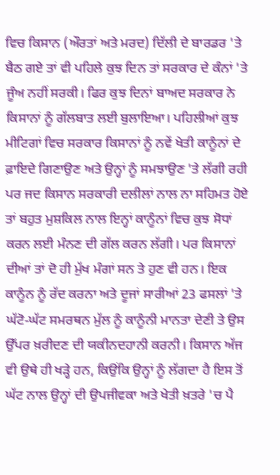ਵਿਚ ਕਿਸਾਨ (ਔਰਤਾਂ ਅਤੇ ਮਰਦ) ਦਿੱਲੀ ਦੇ ਬਾਰਡਰ 'ਤੇ ਬੈਠ ਗਏ ਤਾਂ ਵੀ ਪਹਿਲੇ ਕੁਝ ਦਿਨ ਤਾਂ ਸਰਕਾਰ ਦੇ ਕੰਨਾਂ 'ਤੇ ਜੂੰਅ ਨਹੀਂ ਸਰਕੀ। ਫਿਰ ਕੁਝ ਦਿਨਾਂ ਬਾਅਦ ਸਰਕਾਰ ਨੇ ਕਿਸਾਨਾਂ ਨੂੰ ਗੱਲਬਾਤ ਲਈ ਬੁਲਾਇਆ। ਪਹਿਲੀਆਂ ਕੁਝ ਮੀਟਿਗਾਂ ਵਿਚ ਸਰਕਾਰ ਕਿਸਾਨਾਂ ਨੂੰ ਨਵੇਂ ਖੇਤੀ ਕਾਨੂੰਨਾਂ ਦੇ ਫ਼ਾਇਦੇ ਗਿਣਾਉਣ ਅਤੇ ਉਨ੍ਹਾਂ ਨੂੰ ਸਮਝਾਉਣ 'ਤੇ ਲੱਗੀ ਰਹੀ ਪਰ ਜਦ ਕਿਸਾਨ ਸਰਕਾਰੀ ਦਲੀਲਾਂ ਨਾਲ ਨਾ ਸਹਿਮਤ ਹੋਏ ਤਾਂ ਬਹੁਤ ਮੁਸ਼ਕਿਲ ਨਾਲ ਇਨ੍ਹਾਂ ਕਾਨੂੰਨਾਂ ਵਿਚ ਕੁਝ ਸੋਧਾਂ ਕਰਨ ਲਈ ਮੰਨਣ ਦੀ ਗੱਲ ਕਰਨ ਲੱਗੀ। ਪਰ ਕਿਸਾਨਾਂ ਦੀਆਂ ਤਾਂ ਦੋ ਹੀ ਮੁੱਖ ਮੰਗਾਂ ਸਨ ਤੇ ਹੁਣ ਵੀ ਹਨ। ਇਕ ਕਾਨੂੰਨ ਨੂੰ ਰੱਦ ਕਰਨਾ ਅਤੇ ਦੂਜਾਂ ਸਾਰੀਆਂ 23 ਫਸਲਾਂ 'ਤੇ ਘੱਟੋ-ਘੱਟ ਸਮਰਥਨ ਮੁੱਲ ਨੂੰ ਕਾਨੂੰਨੀ ਮਾਨਤਾ ਦੇਣੀ ਤੇ ਉਸ ਉੱਪਰ ਖ਼ਰੀਦਣ ਦੀ ਯਕੀਨਦਹਾਨੀ ਕਰਨੀ। ਕਿਸਾਨ ਅੱਜ ਵੀ ਉਥੇ ਹੀ ਖੜ੍ਹੇ ਹਨ, ਕਿਉਂਕਿ ਉਨ੍ਹਾਂ ਨੂੰ ਲੱਗਦਾ ਹੈ ਇਸ ਤੋਂ ਘੱਟ ਨਾਲ ਉਨ੍ਹਾਂ ਦੀ ਉਪਜੀਵਕਾ ਅਤੇ ਖੇਤੀ ਖ਼ਤਰੇ 'ਚ ਪੈ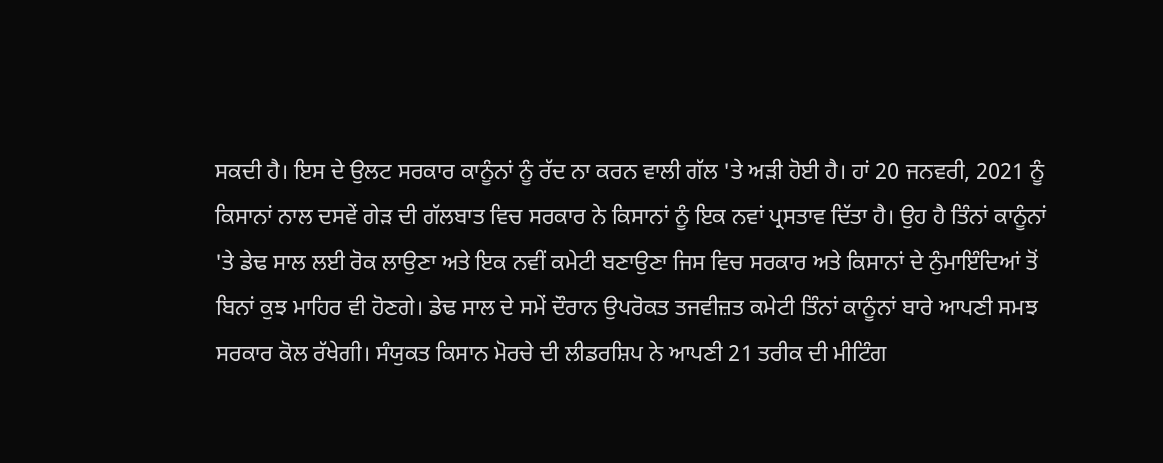ਸਕਦੀ ਹੈ। ਇਸ ਦੇ ਉਲਟ ਸਰਕਾਰ ਕਾਨੂੰਨਾਂ ਨੂੰ ਰੱਦ ਨਾ ਕਰਨ ਵਾਲੀ ਗੱਲ 'ਤੇ ਅੜੀ ਹੋਈ ਹੈ। ਹਾਂ 20 ਜਨਵਰੀ, 2021 ਨੂੰ ਕਿਸਾਨਾਂ ਨਾਲ ਦਸਵੇਂ ਗੇੜ ਦੀ ਗੱਲਬਾਤ ਵਿਚ ਸਰਕਾਰ ਨੇ ਕਿਸਾਨਾਂ ਨੂੰ ਇਕ ਨਵਾਂ ਪ੍ਰਸਤਾਵ ਦਿੱਤਾ ਹੈ। ਉਹ ਹੈ ਤਿੰਨਾਂ ਕਾਨੂੰਨਾਂ 'ਤੇ ਡੇਢ ਸਾਲ ਲਈ ਰੋਕ ਲਾਉਣਾ ਅਤੇ ਇਕ ਨਵੀਂ ਕਮੇਟੀ ਬਣਾਉਣਾ ਜਿਸ ਵਿਚ ਸਰਕਾਰ ਅਤੇ ਕਿਸਾਨਾਂ ਦੇ ਨੁੰਮਾਇੰਦਿਆਂ ਤੋਂ ਬਿਨਾਂ ਕੁਝ ਮਾਹਿਰ ਵੀ ਹੋਣਗੇ। ਡੇਢ ਸਾਲ ਦੇ ਸਮੇਂ ਦੌਰਾਨ ਉਪਰੋਕਤ ਤਜਵੀਜ਼ਤ ਕਮੇਟੀ ਤਿੰਨਾਂ ਕਾਨੂੰਨਾਂ ਬਾਰੇ ਆਪਣੀ ਸਮਝ ਸਰਕਾਰ ਕੋਲ ਰੱਖੇਗੀ। ਸੰਯੁਕਤ ਕਿਸਾਨ ਮੋਰਚੇ ਦੀ ਲੀਡਰਸ਼ਿਪ ਨੇ ਆਪਣੀ 21 ਤਰੀਕ ਦੀ ਮੀਟਿੰਗ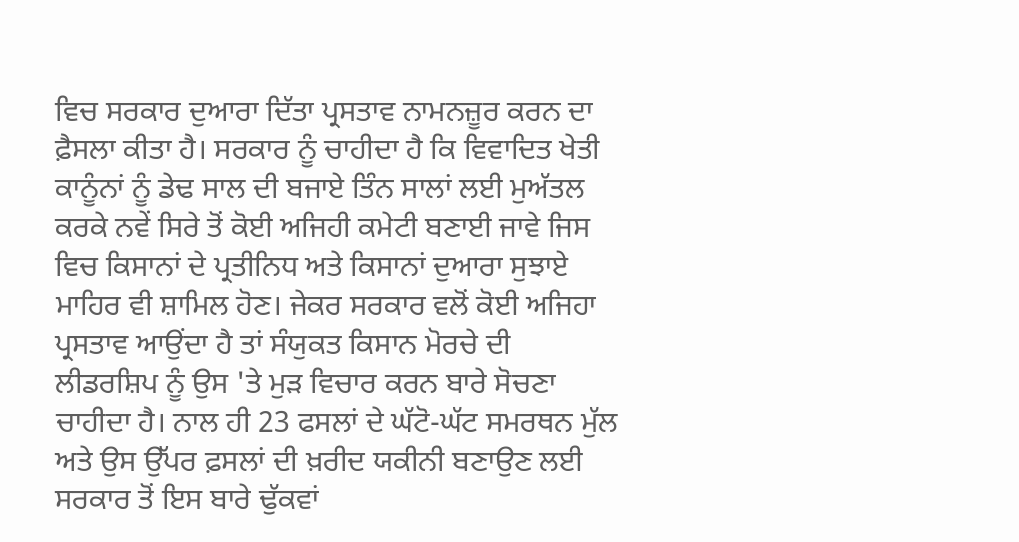ਵਿਚ ਸਰਕਾਰ ਦੁਆਰਾ ਦਿੱਤਾ ਪ੍ਰਸਤਾਵ ਨਾਮਨਜ਼ੂਰ ਕਰਨ ਦਾ ਫ਼ੈਸਲਾ ਕੀਤਾ ਹੈ। ਸਰਕਾਰ ਨੂੰ ਚਾਹੀਦਾ ਹੈ ਕਿ ਵਿਵਾਦਿਤ ਖੇਤੀ ਕਾਨੂੰਨਾਂ ਨੂੰ ਡੇਢ ਸਾਲ ਦੀ ਬਜਾਏ ਤਿੰਨ ਸਾਲਾਂ ਲਈ ਮੁਅੱਤਲ ਕਰਕੇ ਨਵੇਂ ਸਿਰੇ ਤੋਂ ਕੋਈ ਅਜਿਹੀ ਕਮੇਟੀ ਬਣਾਈ ਜਾਵੇ ਜਿਸ ਵਿਚ ਕਿਸਾਨਾਂ ਦੇ ਪ੍ਰਤੀਨਿਧ ਅਤੇ ਕਿਸਾਨਾਂ ਦੁਆਰਾ ਸੁਝਾਏ ਮਾਹਿਰ ਵੀ ਸ਼ਾਮਿਲ ਹੋਣ। ਜੇਕਰ ਸਰਕਾਰ ਵਲੋਂ ਕੋਈ ਅਜਿਹਾ ਪ੍ਰਸਤਾਵ ਆਉਂਦਾ ਹੈ ਤਾਂ ਸੰਯੁਕਤ ਕਿਸਾਨ ਮੋਰਚੇ ਦੀ ਲੀਡਰਸ਼ਿਪ ਨੂੰ ਉਸ 'ਤੇ ਮੁੜ ਵਿਚਾਰ ਕਰਨ ਬਾਰੇ ਸੋਚਣਾ ਚਾਹੀਦਾ ਹੈ। ਨਾਲ ਹੀ 23 ਫਸਲਾਂ ਦੇ ਘੱਟੋ-ਘੱਟ ਸਮਰਥਨ ਮੁੱਲ ਅਤੇ ਉਸ ਉੱਪਰ ਫ਼ਸਲਾਂ ਦੀ ਖ਼ਰੀਦ ਯਕੀਨੀ ਬਣਾਉਣ ਲਈ ਸਰਕਾਰ ਤੋਂ ਇਸ ਬਾਰੇ ਢੁੱਕਵਾਂ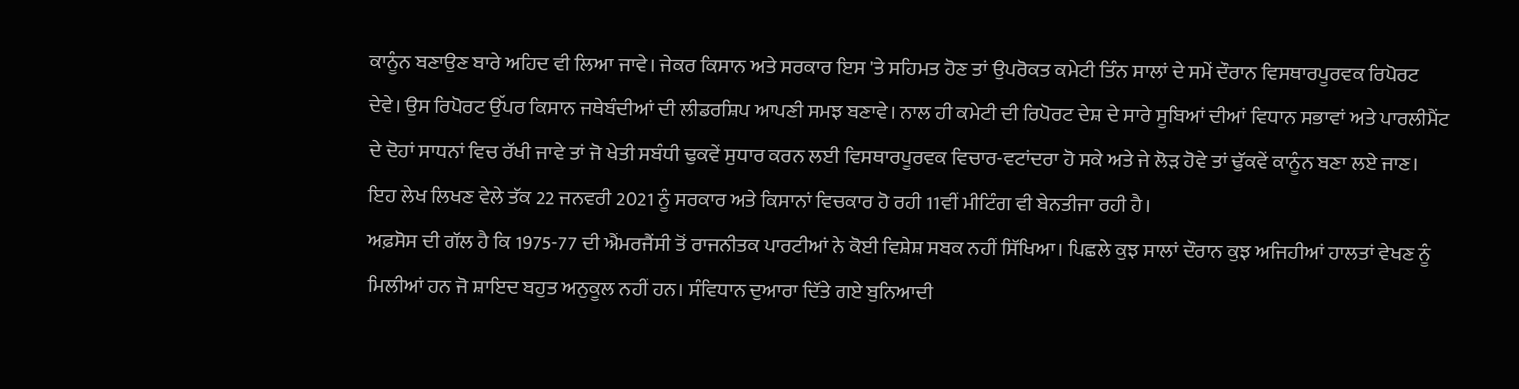ਕਾਨੂੰਨ ਬਣਾਉਣ ਬਾਰੇ ਅਹਿਦ ਵੀ ਲਿਆ ਜਾਵੇ। ਜੇਕਰ ਕਿਸਾਨ ਅਤੇ ਸਰਕਾਰ ਇਸ 'ਤੇ ਸਹਿਮਤ ਹੋਣ ਤਾਂ ਉਪਰੋਕਤ ਕਮੇਟੀ ਤਿੰਨ ਸਾਲਾਂ ਦੇ ਸਮੇਂ ਦੌਰਾਨ ਵਿਸਥਾਰਪੂਰਵਕ ਰਿਪੋਰਟ ਦੇਵੇ। ਉਸ ਰਿਪੋਰਟ ਉੱਪਰ ਕਿਸਾਨ ਜਥੇਬੰਦੀਆਂ ਦੀ ਲੀਡਰਸ਼ਿਪ ਆਪਣੀ ਸਮਝ ਬਣਾਵੇ। ਨਾਲ ਹੀ ਕਮੇਟੀ ਦੀ ਰਿਪੋਰਟ ਦੇਸ਼ ਦੇ ਸਾਰੇ ਸੂਬਿਆਂ ਦੀਆਂ ਵਿਧਾਨ ਸਭਾਵਾਂ ਅਤੇ ਪਾਰਲੀਮੈਂਟ ਦੇ ਦੋਹਾਂ ਸਾਧਨਾਂ ਵਿਚ ਰੱਖੀ ਜਾਵੇ ਤਾਂ ਜੋ ਖੇਤੀ ਸਬੰਧੀ ਢੁਕਵੇਂ ਸੁਧਾਰ ਕਰਨ ਲਈ ਵਿਸਥਾਰਪੂਰਵਕ ਵਿਚਾਰ-ਵਟਾਂਦਰਾ ਹੋ ਸਕੇ ਅਤੇ ਜੇ ਲੋੜ ਹੋਵੇ ਤਾਂ ਢੁੱਕਵੇਂ ਕਾਨੂੰਨ ਬਣਾ ਲਏ ਜਾਣ। ਇਹ ਲੇਖ ਲਿਖਣ ਵੇਲੇ ਤੱਕ 22 ਜਨਵਰੀ 2021 ਨੂੰ ਸਰਕਾਰ ਅਤੇ ਕਿਸਾਨਾਂ ਵਿਚਕਾਰ ਹੋ ਰਹੀ 11ਵੀਂ ਮੀਟਿੰਗ ਵੀ ਬੇਨਤੀਜਾ ਰਹੀ ਹੈ।
ਅਫ਼ਸੋਸ ਦੀ ਗੱਲ ਹੈ ਕਿ 1975-77 ਦੀ ਐਂਮਰਜੈਂਸੀ ਤੋਂ ਰਾਜਨੀਤਕ ਪਾਰਟੀਆਂ ਨੇ ਕੋਈ ਵਿਸ਼ੇਸ਼ ਸਬਕ ਨਹੀਂ ਸਿੱਖਿਆ। ਪਿਛਲੇ ਕੁਝ ਸਾਲਾਂ ਦੌਰਾਨ ਕੁਝ ਅਜਿਹੀਆਂ ਹਾਲਤਾਂ ਵੇਖਣ ਨੂੰ ਮਿਲੀਆਂ ਹਨ ਜੋ ਸ਼ਾਇਦ ਬਹੁਤ ਅਨੁਕੂਲ ਨਹੀਂ ਹਨ। ਸੰਵਿਧਾਨ ਦੁਆਰਾ ਦਿੱਤੇ ਗਏ ਬੁਨਿਆਦੀ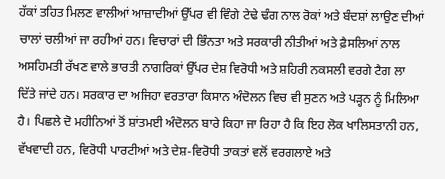ਹੱਕਾਂ ਤਹਿਤ ਮਿਲਣ ਵਾਲੀਆਂ ਆਜ਼ਾਦੀਆਂ ਉੱਪਰ ਵੀ ਵਿੰਗੇ ਟੇਢੇ ਢੰਗ ਨਾਲ ਰੋਕਾਂ ਅਤੇ ਬੰਦਸ਼ਾਂ ਲਾਉਣ ਦੀਆਂ ਚਾਲਾਂ ਚਲੀਆਂ ਜਾ ਰਹੀਆਂ ਹਨ। ਵਿਚਾਰਾਂ ਦੀ ਭਿੰਨਤਾ ਅਤੇ ਸਰਕਾਰੀ ਨੀਤੀਆਂ ਅਤੇ ਫ਼ੈਸਲਿਆਂ ਨਾਲ ਅਸਹਿਮਤੀ ਰੱਖਣ ਵਾਲੇ ਭਾਰਤੀ ਨਾਗਰਿਕਾਂ ਉੱਪਰ ਦੇਸ਼ ਵਿਰੋਧੀ ਅਤੇ ਸ਼ਹਿਰੀ ਨਕਸਲੀ ਵਰਗੇ ਟੈਗ ਲਾ ਦਿੱਤੇ ਜਾਂਦੇ ਹਨ। ਸਰਕਾਰ ਦਾ ਅਜਿਹਾ ਵਰਤਾਰਾ ਕਿਸਾਨ ਅੰਦੋਲਨ ਵਿਚ ਵੀ ਸੁਣਨ ਅਤੇ ਪੜ੍ਹਨ ਨੂੰ ਮਿਲਿਆ ਹੈ। ਪਿਛਲੇ ਦੋ ਮਹੀਨਿਆਂ ਤੋਂ ਸ਼ਾਂਤਮਈ ਅੰਦੋਲਨ ਬਾਰੇ ਕਿਹਾ ਜਾ ਰਿਹਾ ਹੈ ਕਿ ਇਹ ਲੋਕ ਖਾਲਿਸਤਾਨੀ ਹਨ, ਵੱਖਵਾਦੀ ਹਨ, ਵਿਰੋਧੀ ਪਾਰਟੀਆਂ ਅਤੇ ਦੇਸ਼-ਵਿਰੋਧੀ ਤਾਕਤਾਂ ਵਲੋਂ ਵਰਗਲਾਏ ਅਤੇ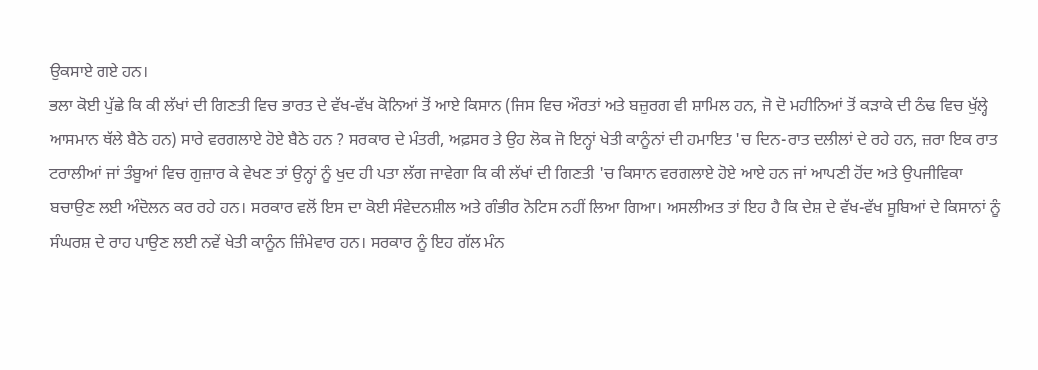ਉਕਸਾਏ ਗਏ ਹਨ।
ਭਲਾ ਕੋਈ ਪੁੱਛੇ ਕਿ ਕੀ ਲੱਖਾਂ ਦੀ ਗਿਣਤੀ ਵਿਚ ਭਾਰਤ ਦੇ ਵੱਖ-ਵੱਖ ਕੋਨਿਆਂ ਤੋਂ ਆਏ ਕਿਸਾਨ (ਜਿਸ ਵਿਚ ਔਰਤਾਂ ਅਤੇ ਬਜ਼ੁਰਗ ਵੀ ਸ਼ਾਮਿਲ ਹਨ, ਜੋ ਦੋ ਮਹੀਨਿਆਂ ਤੋਂ ਕੜਾਕੇ ਦੀ ਠੰਢ ਵਿਚ ਖੁੱਲ੍ਹੇ ਆਸਮਾਨ ਥੱਲੇ ਬੈਠੇ ਹਨ) ਸਾਰੇ ਵਰਗਲਾਏ ਹੋਏ ਬੈਠੇ ਹਨ ? ਸਰਕਾਰ ਦੇ ਮੰਤਰੀ, ਅਫ਼ਸਰ ਤੇ ਉਹ ਲੋਕ ਜੋ ਇਨ੍ਹਾਂ ਖੇਤੀ ਕਾਨੂੰਨਾਂ ਦੀ ਹਮਾਇਤ 'ਚ ਦਿਨ-ਰਾਤ ਦਲੀਲਾਂ ਦੇ ਰਹੇ ਹਨ, ਜ਼ਰਾ ਇਕ ਰਾਤ ਟਰਾਲੀਆਂ ਜਾਂ ਤੰਬੂਆਂ ਵਿਚ ਗੁਜ਼ਾਰ ਕੇ ਵੇਖਣ ਤਾਂ ਉਨ੍ਹਾਂ ਨੂੰ ਖੁਦ ਹੀ ਪਤਾ ਲੱਗ ਜਾਵੇਗਾ ਕਿ ਕੀ ਲੱਖਾਂ ਦੀ ਗਿਣਤੀ 'ਚ ਕਿਸਾਨ ਵਰਗਲਾਏ ਹੋਏ ਆਏ ਹਨ ਜਾਂ ਆਪਣੀ ਹੋਂਦ ਅਤੇ ਉਪਜੀਵਿਕਾ ਬਚਾਉਣ ਲਈ ਅੰਦੋਲਨ ਕਰ ਰਹੇ ਹਨ। ਸਰਕਾਰ ਵਲੋਂ ਇਸ ਦਾ ਕੋਈ ਸੰਵੇਦਨਸ਼ੀਲ ਅਤੇ ਗੰਭੀਰ ਨੋਟਿਸ ਨਹੀਂ ਲਿਆ ਗਿਆ। ਅਸਲੀਅਤ ਤਾਂ ਇਹ ਹੈ ਕਿ ਦੇਸ਼ ਦੇ ਵੱਖ-ਵੱਖ ਸੂਬਿਆਂ ਦੇ ਕਿਸਾਨਾਂ ਨੂੰ ਸੰਘਰਸ਼ ਦੇ ਰਾਹ ਪਾਉਣ ਲਈ ਨਵੇਂ ਖੇਤੀ ਕਾਨੂੰਨ ਜ਼ਿੰਮੇਵਾਰ ਹਨ। ਸਰਕਾਰ ਨੂੰ ਇਹ ਗੱਲ ਮੰਨ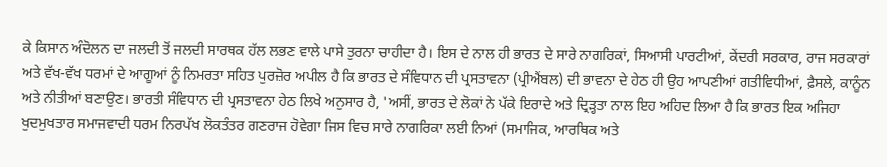ਕੇ ਕਿਸਾਨ ਅੰਦੋਲਨ ਦਾ ਜਲਦੀ ਤੋਂ ਜਲਦੀ ਸਾਰਥਕ ਹੱਲ ਲਭਣ ਵਾਲੇ ਪਾਸੇ ਤੁਰਨਾ ਚਾਹੀਦਾ ਹੈ। ਇਸ ਦੇ ਨਾਲ ਹੀ ਭਾਰਤ ਦੇ ਸਾਰੇ ਨਾਗਰਿਕਾਂ, ਸਿਆਸੀ ਪਾਰਟੀਆਂ, ਕੇਂਦਰੀ ਸਰਕਾਰ, ਰਾਜ ਸਰਕਾਰਾਂ ਅਤੇ ਵੱਖ-ਵੱਖ ਧਰਮਾਂ ਦੇ ਆਗੂਆਂ ਨੂੰ ਨਿਮਰਤਾ ਸਹਿਤ ਪੁਰਜ਼ੋਰ ਅਪੀਲ ਹੈ ਕਿ ਭਾਰਤ ਦੇ ਸੰਵਿਧਾਨ ਦੀ ਪ੍ਰਸਤਾਵਨਾ (ਪ੍ਰੀਐਂਬਲ) ਦੀ ਭਾਵਨਾ ਦੇ ਹੇਠ ਹੀ ਉਹ ਆਪਣੀਆਂ ਗਤੀਵਿਧੀਆਂ, ਫ਼ੈਸਲੇ, ਕਾਨੂੰਨ ਅਤੇ ਨੀਤੀਆਂ ਬਣਾਉਣ। ਭਾਰਤੀ ਸੰਵਿਧਾਨ ਦੀ ਪ੍ਰਸਤਾਵਨਾ ਹੇਠ ਲਿਖੇ ਅਨੁਸਾਰ ਹੈ, 'ਅਸੀਂ, ਭਾਰਤ ਦੇ ਲੋਕਾਂ ਨੇ ਪੱਕੇ ਇਰਾਦੇ ਅਤੇ ਦ੍ਰਿੜ੍ਹਤਾ ਨਾਲ ਇਹ ਅਹਿਦ ਲਿਆ ਹੈ ਕਿ ਭਾਰਤ ਇਕ ਅਜਿਹਾ ਖੁਦਮੁਖਤਾਰ ਸਮਾਜਵਾਦੀ ਧਰਮ ਨਿਰਪੱਖ ਲੋਕਤੰਤਰ ਗਣਰਾਜ ਹੋਵੇਗਾ ਜਿਸ ਵਿਚ ਸਾਰੇ ਨਾਗਰਿਕਾ ਲਈ ਨਿਆਂ (ਸਮਾਜਿਕ, ਆਰਥਿਕ ਅਤੇ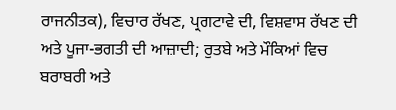ਰਾਜਨੀਤਕ), ਵਿਚਾਰ ਰੱਖਣ, ਪ੍ਰਗਟਾਵੇ ਦੀ, ਵਿਸ਼ਵਾਸ ਰੱਖਣ ਦੀ ਅਤੇ ਪੂਜਾ-ਭਗਤੀ ਦੀ ਆਜ਼ਾਦੀ; ਰੁਤਬੇ ਅਤੇ ਮੌਕਿਆਂ ਵਿਚ ਬਰਾਬਰੀ ਅਤੇ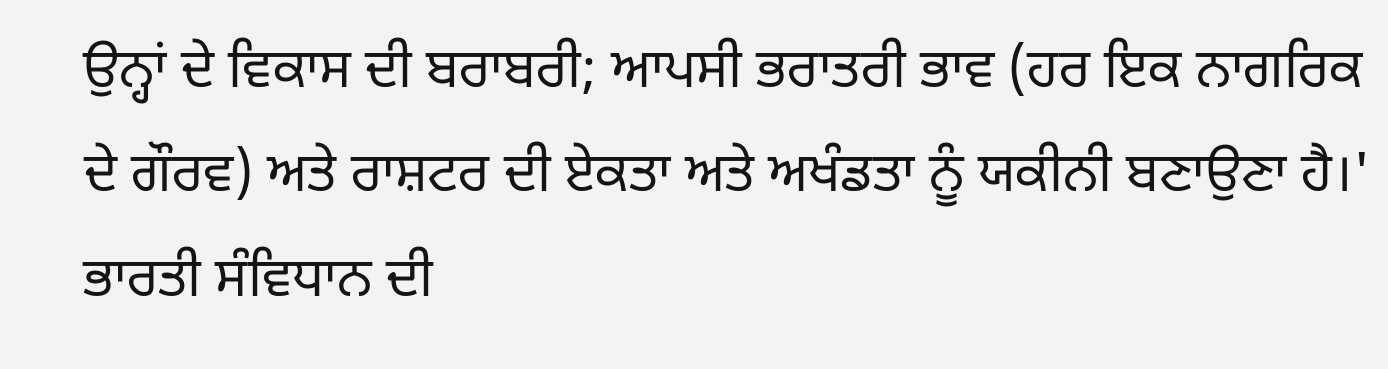ਉਨ੍ਹਾਂ ਦੇ ਵਿਕਾਸ ਦੀ ਬਰਾਬਰੀ; ਆਪਸੀ ਭਰਾਤਰੀ ਭਾਵ (ਹਰ ਇਕ ਨਾਗਰਿਕ ਦੇ ਗੌਰਵ) ਅਤੇ ਰਾਸ਼ਟਰ ਦੀ ਏਕਤਾ ਅਤੇ ਅਖੰਡਤਾ ਨੂੰ ਯਕੀਨੀ ਬਣਾਉਣਾ ਹੈ।'
ਭਾਰਤੀ ਸੰਵਿਧਾਨ ਦੀ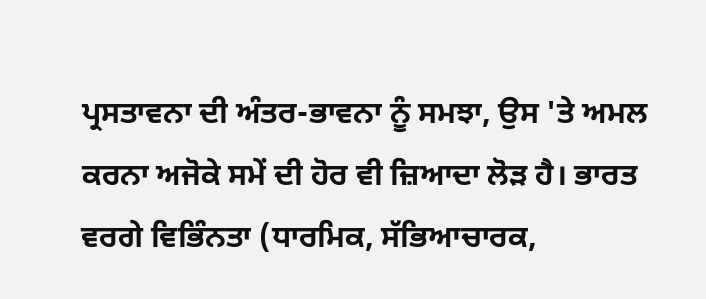ਪ੍ਰਸਤਾਵਨਾ ਦੀ ਅੰਤਰ-ਭਾਵਨਾ ਨੂੰ ਸਮਝਾ, ਉਸ 'ਤੇ ਅਮਲ ਕਰਨਾ ਅਜੋਕੇ ਸਮੇਂ ਦੀ ਹੋਰ ਵੀ ਜ਼ਿਆਦਾ ਲੋੜ ਹੈ। ਭਾਰਤ ਵਰਗੇ ਵਿਭਿੰਨਤਾ (ਧਾਰਮਿਕ, ਸੱਭਿਆਚਾਰਕ,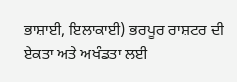ਭਾਸ਼ਾਈ, ਇਲਾਕਾਈ) ਭਰਪੂਰ ਰਾਸ਼ਟਰ ਦੀ ਏਕਤਾ ਅਤੇ ਅਖੰਡਤਾ ਲਈ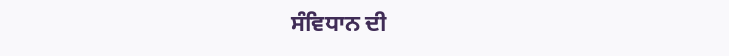ਸੰਵਿਧਾਨ ਦੀ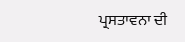ਪ੍ਰਸਤਾਵਨਾ ਦੀ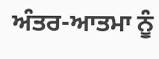ਅੰਤਰ-ਆਤਮਾ ਨੂੰ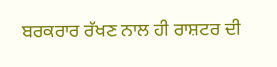ਬਰਕਰਾਰ ਰੱਖਣ ਨਾਲ ਹੀ ਰਾਸ਼ਟਰ ਦੀ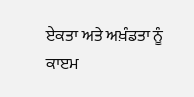ਏਕਤਾ ਅਤੇ ਅਖ਼ੰਡਤਾ ਨੂੰ ਕਾੲਮ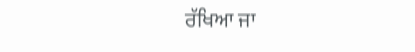ਰੱਖਿਆ ਜਾ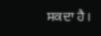ਸਕਦਾ ਹੈ।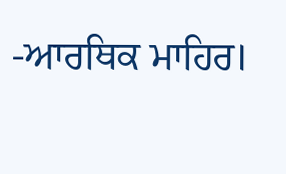-ਆਰਥਿਕ ਮਾਹਿਰ।